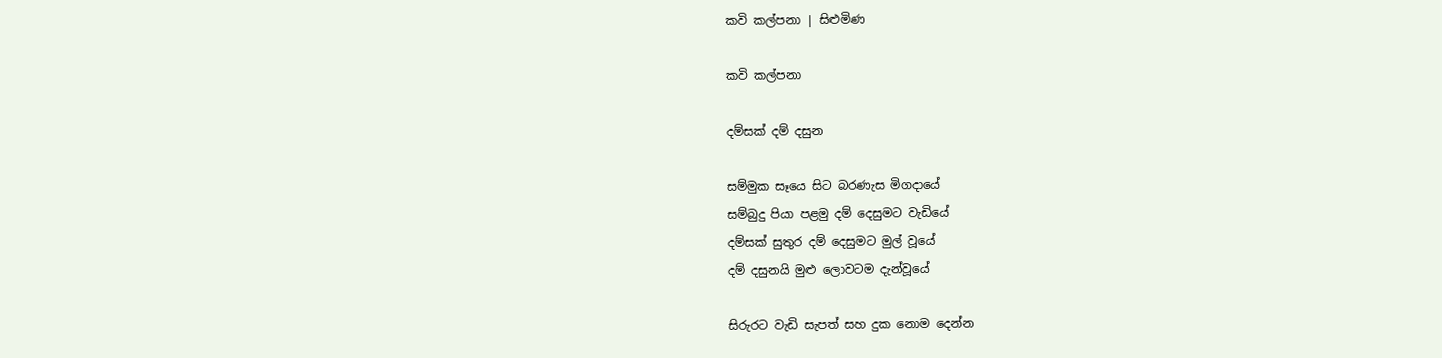කවි කල්පනා | සිළුමිණ

කවි කල්පනා

දම්සක් දම් දසුන

සම්මුක සෑයෙ සිට බරණැස මිගදායේ
සම්බුදු පියා පළමු දම් දෙසුමට වැඩියේ
දම්සක් සුතුර දම් දෙසුමට මුල් වූයේ
දම් දසුනයි මුළු ලොවටම දැන්වූයේ

සිරුරට වැඩි සැපත් සහ දුක නොම දෙන්න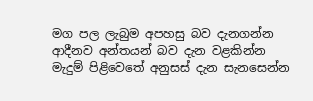මග පල ලැබුම අපහසු බව දැනගන්න
ආදීනව අන්තයන් බව දැන වළකින්න
මැදුම් පිළිවෙතේ අනුසස් දැන සැනසෙන්න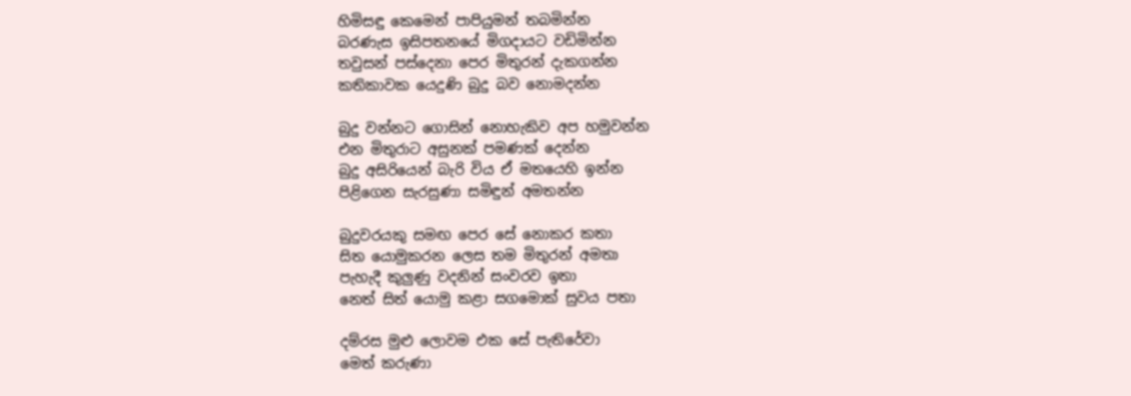හිමිසඳු කෙමෙන් පාපියුමන් තබමින්න
බරණැස ඉසිපතනයේ මිගදායට වඩිමින්න
තවුසන් පස්දෙනා පෙර මිතුරන් දැකගන්න
කතිකාවක යෙදුණි බුදු බව නොමදන්න

බුදු වන්නට ගොසින් නොහැකිව අප හමුවන්න
එන මිතුරාට අසුනක් පමණක් දෙන්න
බුදු අසිරියෙන් බැරි විය ඒ මතයෙහි ඉන්න
පිළිගෙන සැරසුණා සමිඳුන් අමතන්න

බුදුවරයකු සමඟ පෙර සේ නොකර කතා
සිත යොමුකරන ලෙස තම මිතුරන් අමතා
පැහැදී කුලුණු වදනින් සංවරව ඉතා
නෙත් සිත් යොමු කළා සගමොක් සුවය පතා

දම්රස මුළු ලොවම එක සේ පැතිරේවා
මෙත් කරුණා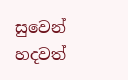සුවෙන් හදවත්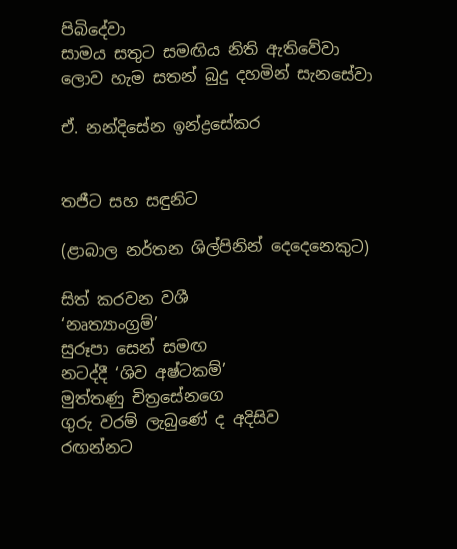පිබිදේවා
සාමය සතුට සමඟිය නිති ඇතිවේවා
ලොව හැම සතන් බුදු දහමින් සැනසේවා

ඒ. නන්දිසේන ඉන්ද්‍රසේකර


තජීට සහ සඳුනිට

(ළාබාල නර්තන ශිල්පිනින් දෙදෙනෙකුට)

සිත් කරවන වශී
‘නෘත්‍යාංග්‍රම්’
සුරූපා සෙන් සමඟ
නටද්දී ‘ශිව අෂ්ටකම්’
මුත්තණු චිත්‍රසේනගෙ
ගුරු වරම් ලැබුණේ ද අදිසිව
රඟන්නට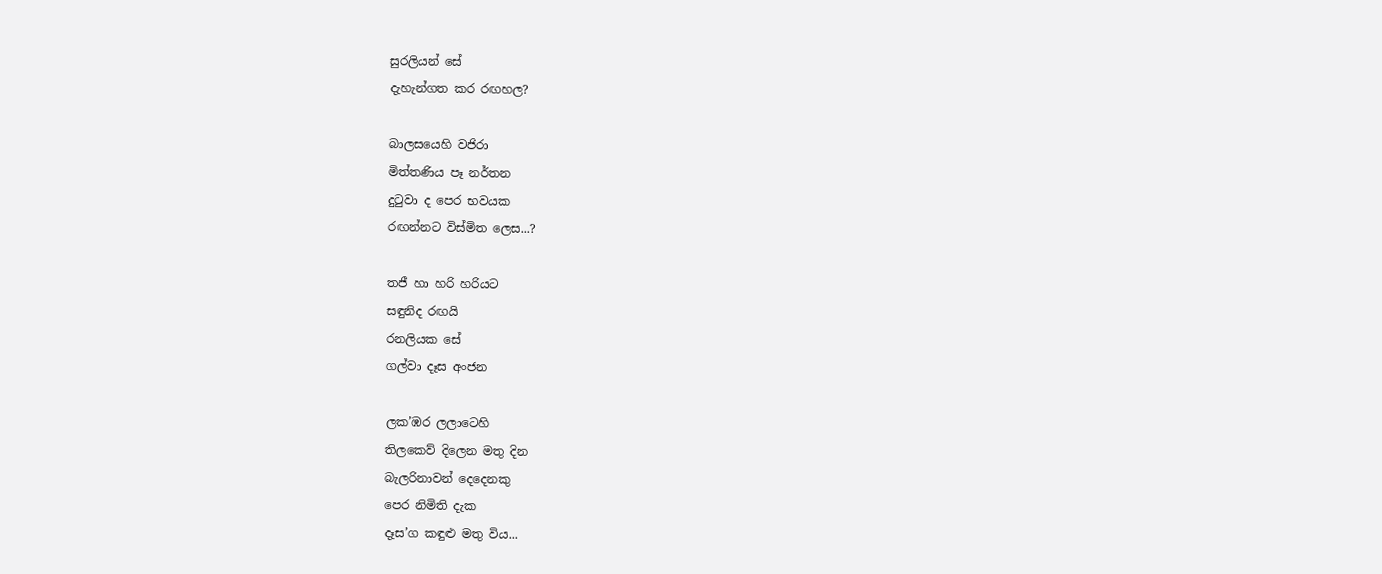සුරලියන් සේ
දැහැන්ගත කර රඟහල?

බාලසයෙහි වජිරා
මිත්තණිය පෑ නර්තන
දුටුවා ද පෙර භවයක
රඟන්නට විස්මිත ලෙස...?

තජී හා හරි හරියට
සඳුනිද රඟයි
රනලියක සේ
ගල්වා දෑස අංජන

ලක’ඹර ලලාටෙහි
තිලකෙව් දිලෙන මතු දින
බැලරිනාවන් දෙදෙනකු
පෙර නිමිති දැක
දෑස’ග කඳුළු මතු විය...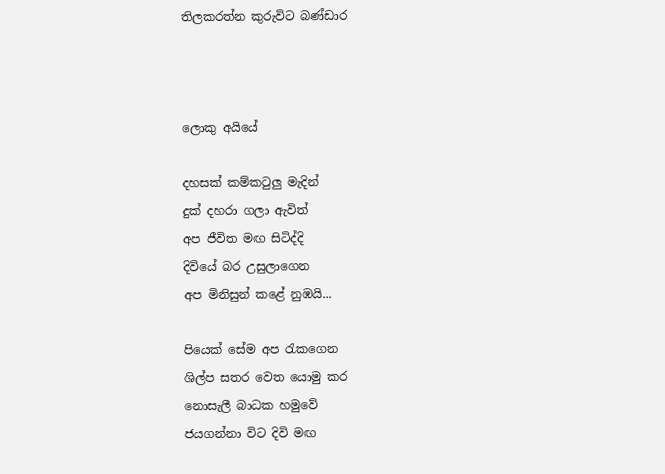තිලකරත්න කුරුවිට බණ්ඩාර



ලොකු අයියේ

දහසක් කම්කටුලු මැදින්
දුක් දහරා ගලා ඇවිත්
අප ජීවිත මඟ සිටිද්දි
දිවියේ බර උසුලාගෙන
අප මිනිසුන් කළේ නුඹයි...

පියෙක් සේම අප රැකගෙන
ශිල්ප සතර වෙත යොමු කර
නොසැලී බාධක හමුවේ
ජයගන්නා විට දිවි මඟ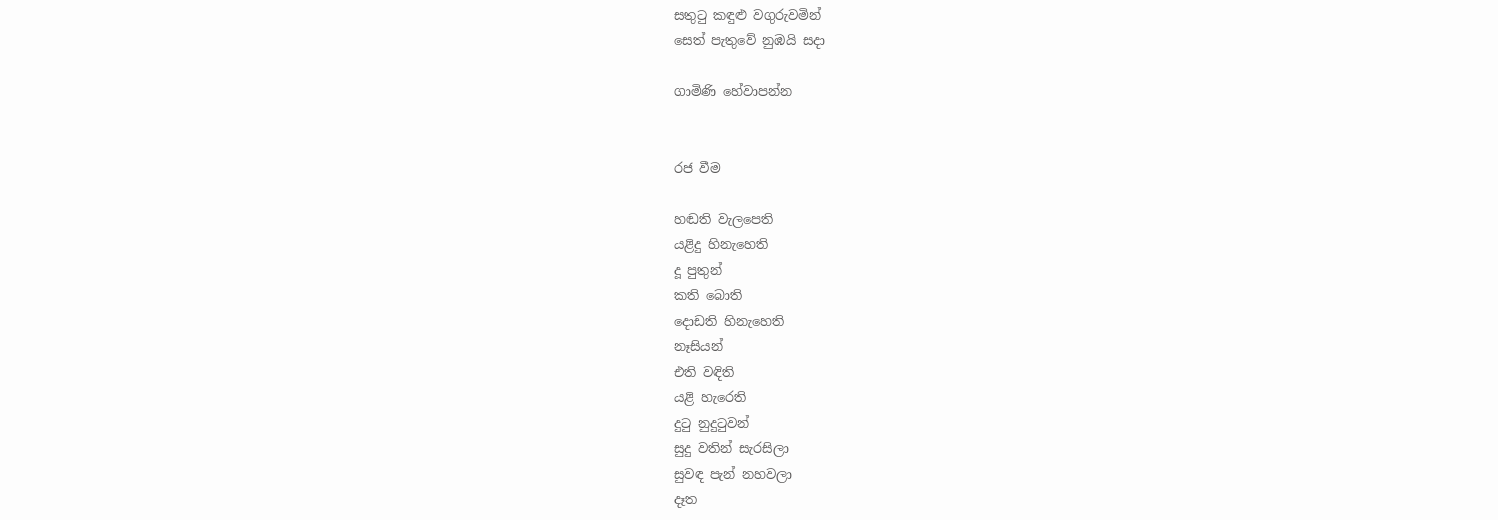සතුටු කඳුළු වගුරුවමින්
සෙත් පැතුවේ නුඹයි සදා

ගාමිණි හේවාපන්න


රජ වීම

හඬති වැලපෙති
යළිදු හිනැහෙති
දූ පුතුන්
කති බොති
දොඩති හිනැහෙති
නෑසියන්
එති වඳිති
යළි හැරෙති
දුටු නුදුටුවන්
සුදු වතින් සැරසිලා
සුවඳ පැන් නහවලා
දෑත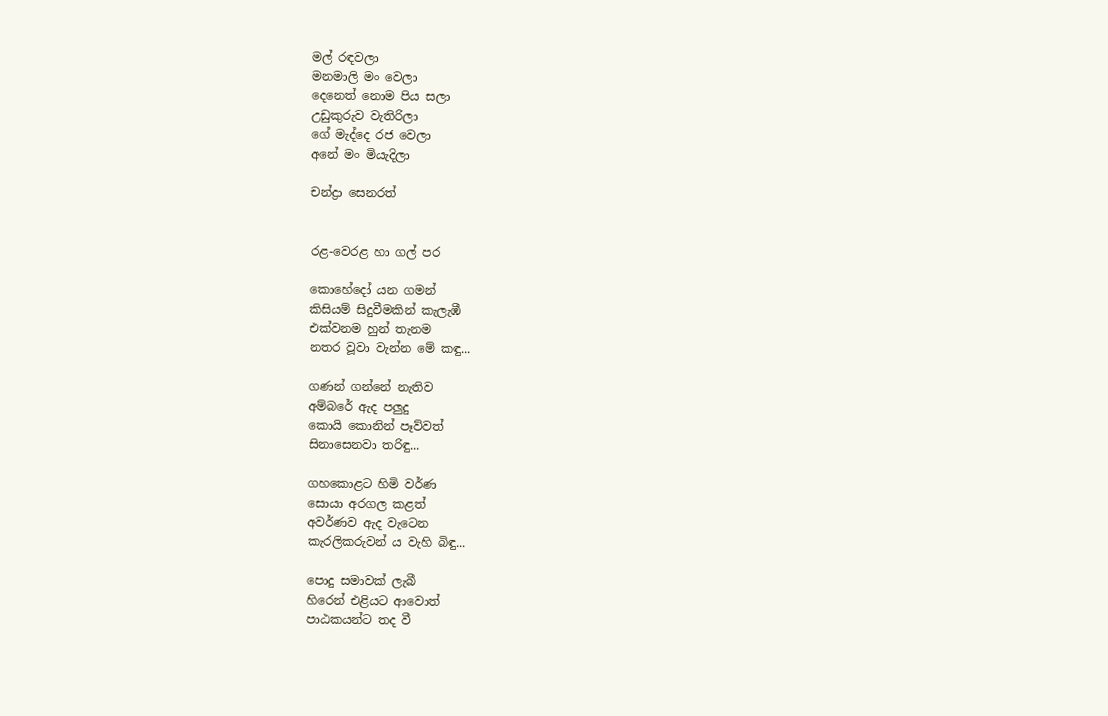මල් රඳවලා
මනමාලි මං වෙලා
දෙනෙත් නොම පිය සලා
උඩුකුරුව වැතිරිලා
ගේ මැද්දෙ රජ වෙලා
අනේ මං මියැදිලා

චන්ද්‍රා සෙනරත්


රළ-වෙරළ හා ගල් පර

කොහේදෝ යන ගමන්
කිසියම් සිදුවීමකින් කැලැඹී
එක්වනම හුන් තැනම
නතර වූවා වැන්න මේ කඳු...

ගණන් ගන්නේ නැතිව
අම්බරේ ඇද පලුදු
කොයි කොනින් පෑව්වත්
සිනාසෙනවා තරිඳු...

ගහකොළට හිමි වර්ණ
සොයා අරගල කළත්
අවර්ණව ඇද වැටෙන
කැරලිකරුවන් ය වැහි බිඳු...

පොදු සමාවක් ලැබී
හිරෙන් එළියට ආවොත්
පාඨකයන්ට තද වී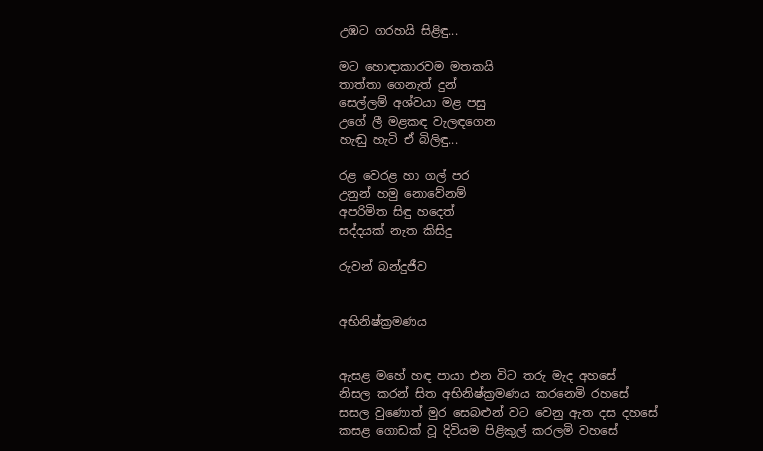උඹට ගරහයි සිළිඳු...

මට හොඳාකාරවම මතකයි
තාත්තා ගෙනැත් දුන්
සෙල්ලම් අශ්වයා මළ පසු
උගේ ලී මළකඳ වැලඳගෙන
හැඬු හැටි ඒ බිලිඳු...

රළ වෙරළ හා ගල් පර
උනුන් හමු නොවේනම්
අපරිමිත සිඳු හදෙත්
සද්දයක් නැත කිසිදු

රුවන් බන්දුජීව


අභිනිෂ්ක්‍රමණය


ඇසළ මහේ හඳ පායා එන විට තරු මැද අහසේ
නිසල කරන් සිත අභිනිෂ්ක්‍රමණය කරනෙමි රහසේ
සසල වුණොත් මුර සෙබළුන් වට වෙනු ඇත දස දහසේ
කසළ ගොඩක් වූ දිවියම පිළිකුල් කරලමි වහසේ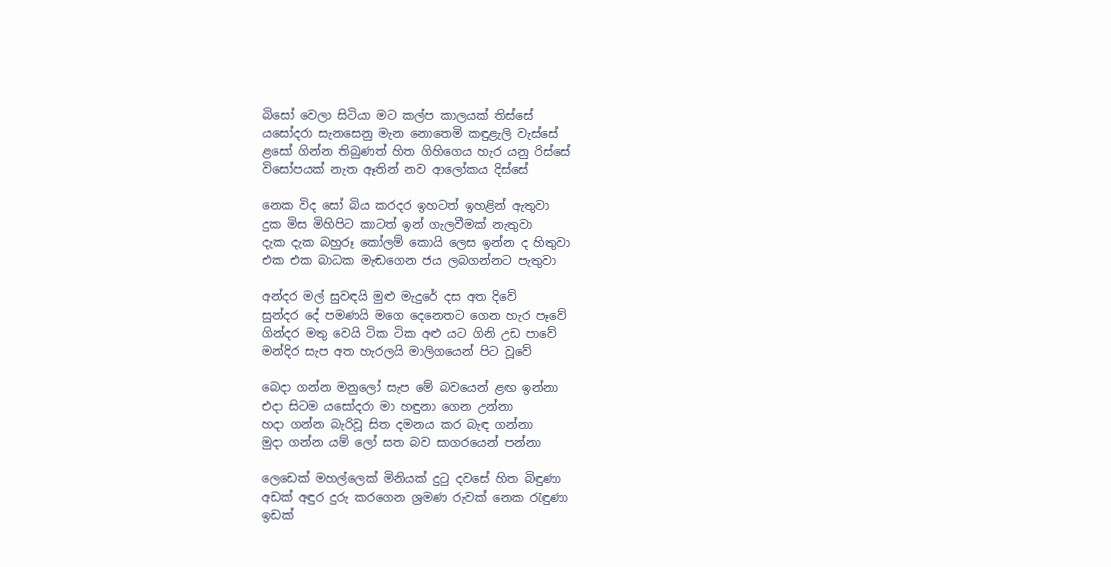බිසෝ වෙලා සිටියා මට කල්ප කාලයක් තිස්සේ
යසෝදරා සැනසෙනු මැන නොතෙමි කඳුළැලි වැස්සේ
ළසෝ ගින්න තිබුණත් හිත ගිහිගෙය හැර යනු රිස්සේ
විසෝපයක් නැත ඈතින් නව ආලෝකය දිස්සේ

නෙක විද සෝ බිය කරදර ඉහටත් ඉහළින් ඇතුවා
දුක මිස මිහිපිට කාටත් ඉන් ගැලවීමක් නැතුවා
දැක දැක බහුරූ කෝලම් කොයි ලෙස ඉන්න ද හිතුවා
එක එක බාධක මැඬගෙන ජය ලබගන්නට පැතුවා

අන්දර මල් සුවඳයි මුළු මැදුරේ දස අත දිවේ
සුන්දර දේ පමණයි මගෙ දෙනෙතට ගෙන හැර පෑවේ
ගින්දර මතු වෙයි ටික ටික අළු යට ගිනි උඩ පාවේ
මන්දිර සැප අත හැරලයි මාලිගයෙන් පිට වූවේ

බෙදා ගන්න මනුලෝ සැප මේ බවයෙන් ළඟ ඉන්නා
එදා සිටම යසෝදරා මා හඳුනා ගෙන උන්නා
හදා ගන්න බැරිවූ සිත දමනය කර බැඳ ගන්නා
මුදා ගන්න යම් ලෝ සත බව සාගරයෙන් පන්නා

ලෙඩෙක් මහල්ලෙක් මිනියක් දුටු දවසේ හිත බිඳුණා
අඩක් අඳුර දුරු කරගෙන ශ්‍රමණ රුවක් නෙක රැඳුණා
ඉඩක්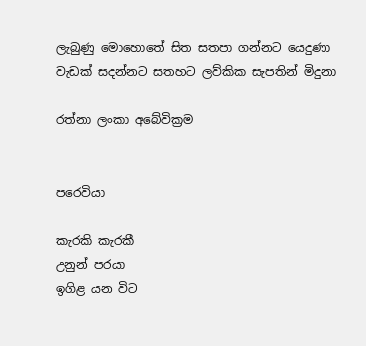ලැබුණු මොහොතේ සිත සතපා ගන්නට යෙදුණා
වැඩක් සදන්නට සතහට ලව්කික සැපතින් මිදුනා

රත්නා ලංකා අබේවික්‍රම


පරෙවියා

කැරකි කැරකී
උනුන් පරයා
ඉගිළ යන විට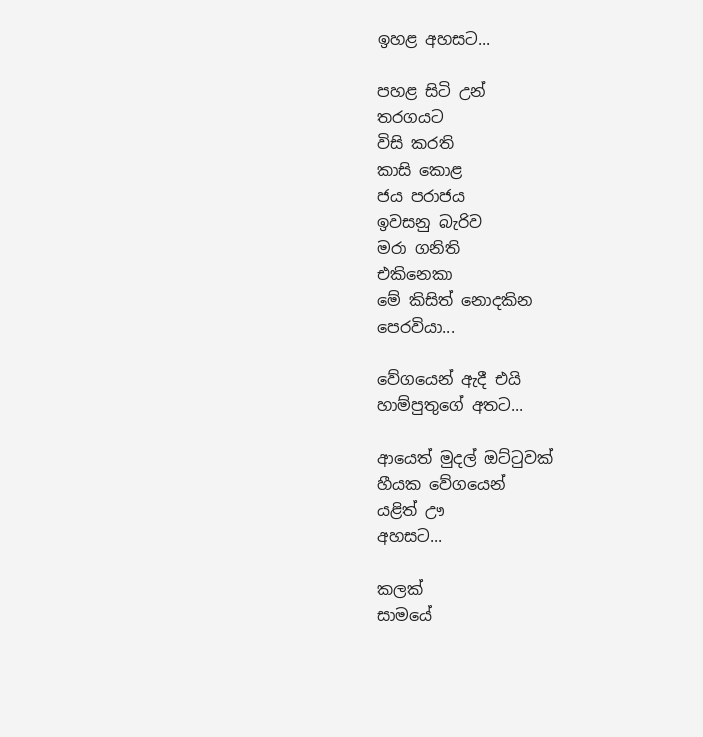ඉහළ අහසට...

පහළ සිටි උන්
තරගයට
විසි කරති
කාසි කොළ
ජය පරාජය
ඉවසනු බැරිව
මරා ගනිති
එකිනෙකා
මේ කිසිත් නොදකින
ප‍ෙරවියා...

වේගයෙන් ඇදී එයි
හාම්පුතුගේ අතට...

ආයෙත් මුදල් ඔට්ටුවක්
හීයක වේගයෙන්
යළිත් ඌ
අහසට...

කලක්
සාමයේ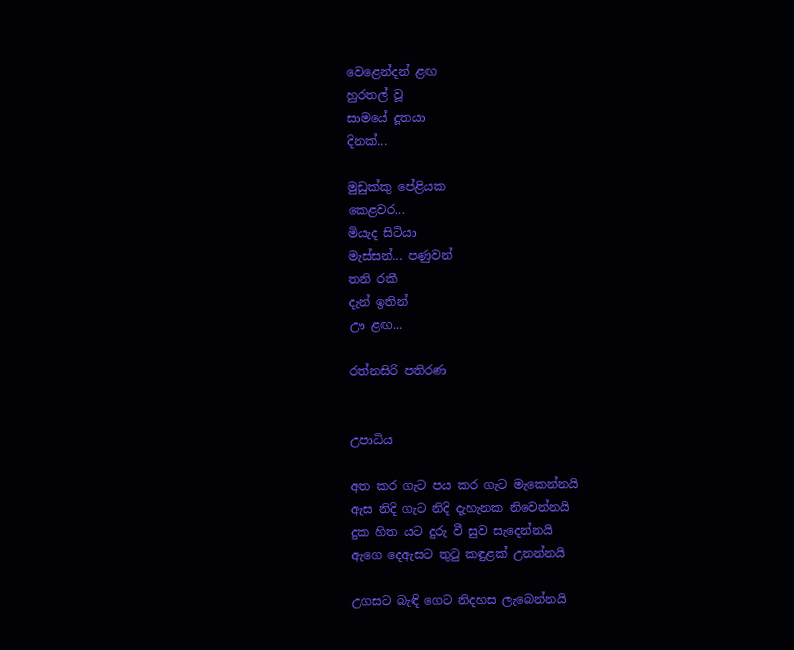වෙළෙන්දන් ළඟ
හුරතල් වූ
සාමයේ දූතයා
දිනක්...

මුඩුක්කු පේළියක
කෙළවර...
මියැද සිටියා
මැස්සන්... පණුවන්
තනි රකී
දැන් ඉතින්
ඌ ළඟ...

රත්නසිරි පතිරණ


උපාධිය

අත කර ගැට පය කර ගැට මැකෙන්නයි
ඇස නිදි ගැට නිදි දැහැනක නිවෙන්නයි
දුක හිත යට දුරු වී සුව සැදෙන්නයි
ඇගෙ දෙඇසට තුටු කඳුළක් උනන්නයි

උගසට බැඳි ගෙට නිදහස ලැබෙන්නයි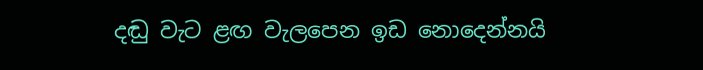දඬු වැට ළඟ වැලපෙන ඉඩ නොදෙන්නයි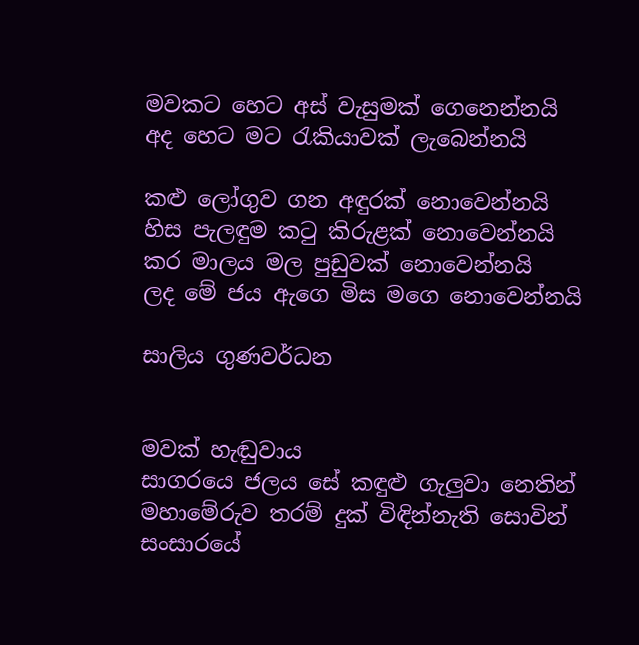මවකට හෙට අස් වැසුමක් ගෙනෙන්නයි
අද හෙට මට රැකියාවක් ලැබෙන්නයි

කළු ලෝගුව ගන අඳුරක් නොවෙන්නයි
හිස පැලඳුම කටු කිරුළක් නොවෙන්නයි
කර මාලය මල පුඩුවක් නොවෙන්නයි
ලද මේ ජය ඇගෙ මිස මගෙ නොවෙන්නයි

සාලිය ගුණවර්ධන


මවක් හැඬුවාය
සාගර‍යෙ ජලය සේ කඳුළු ගැලුවා නෙතින්
මහාමේරුව තරම් දුක් විඳින්නැති සොවින්
සංසාරයේ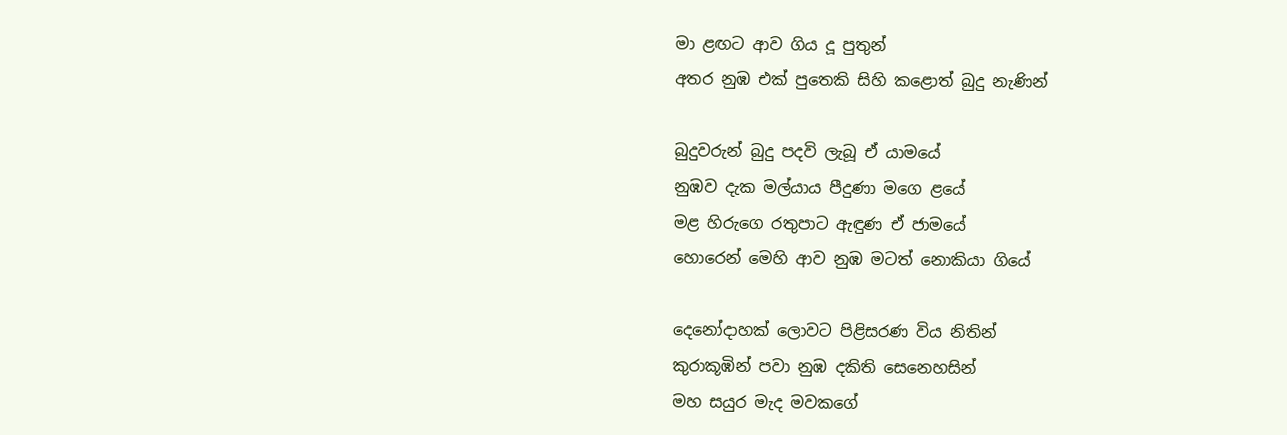මා ළඟට ආව ගිය දූ පුතුන්
අතර නුඹ එක් පුතෙකි සිහි කළොත් බුදු නැණින්

බුදුවරුන් බුදු පදවි ලැබූ ඒ යාමයේ
නුඹව දැක මල්යාය පීදුණා මගෙ ළයේ
මළ හිරුගෙ රතුපාට ඇඳුණ ඒ ජාමයේ
හොරෙන් මෙහි ආව නුඹ මටත් නොකියා ගියේ

දෙනෝදාහක් ලොවට පිළිසරණ විය නිතින්
කුරාකූඹින් පවා නුඹ දකිති සෙනෙහසින්
මහ සයුර මැද මවකගේ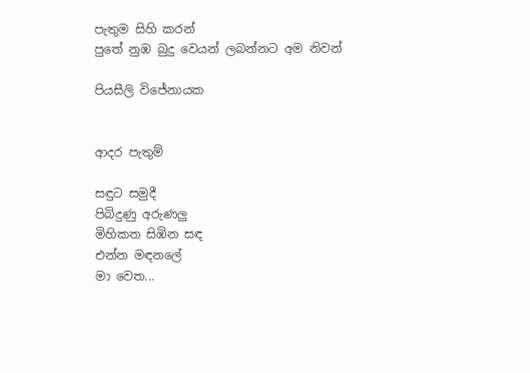පැතුම සිහි කරන්
පුතේ නුඹ බුදු වෙයන් ලබන්නට අම නිවන්

පියසීලි විජේනායක


ආදර පැතුම්

සඳුට සමුදී
පිබිදුණු අරුණලු
මිහිකත සිඹින සඳ
එන්න මඳනලේ
මා වෙත...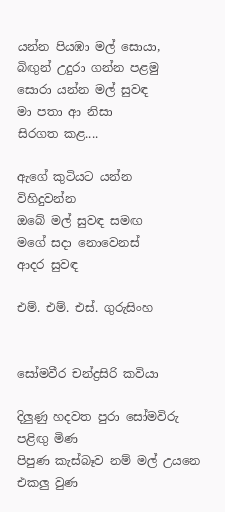යන්න පියඹා මල් සොයා,
බිඟුන් උදුරා ගන්න පළමු
සොරා යන්න මල් සුවඳ
මා පතා ආ නිසා
සිරගත කළ....

ඇගේ කුටියට යන්න
විහිදුවන්න
ඔබේ මල් සුවඳ සමඟ
මගේ සදා නොවෙනස්
ආදර සුවඳ

එම්. එම්. එස්. ගුරුසිංහ


සෝමවීර චන්ද්‍රසිරි කවියා

දිලුණු හදවත පුරා සෝමවිරු පළිඟු මිණ
පිපුණ කැස්බෑව නම් මල් උයනෙ එකලු වුණ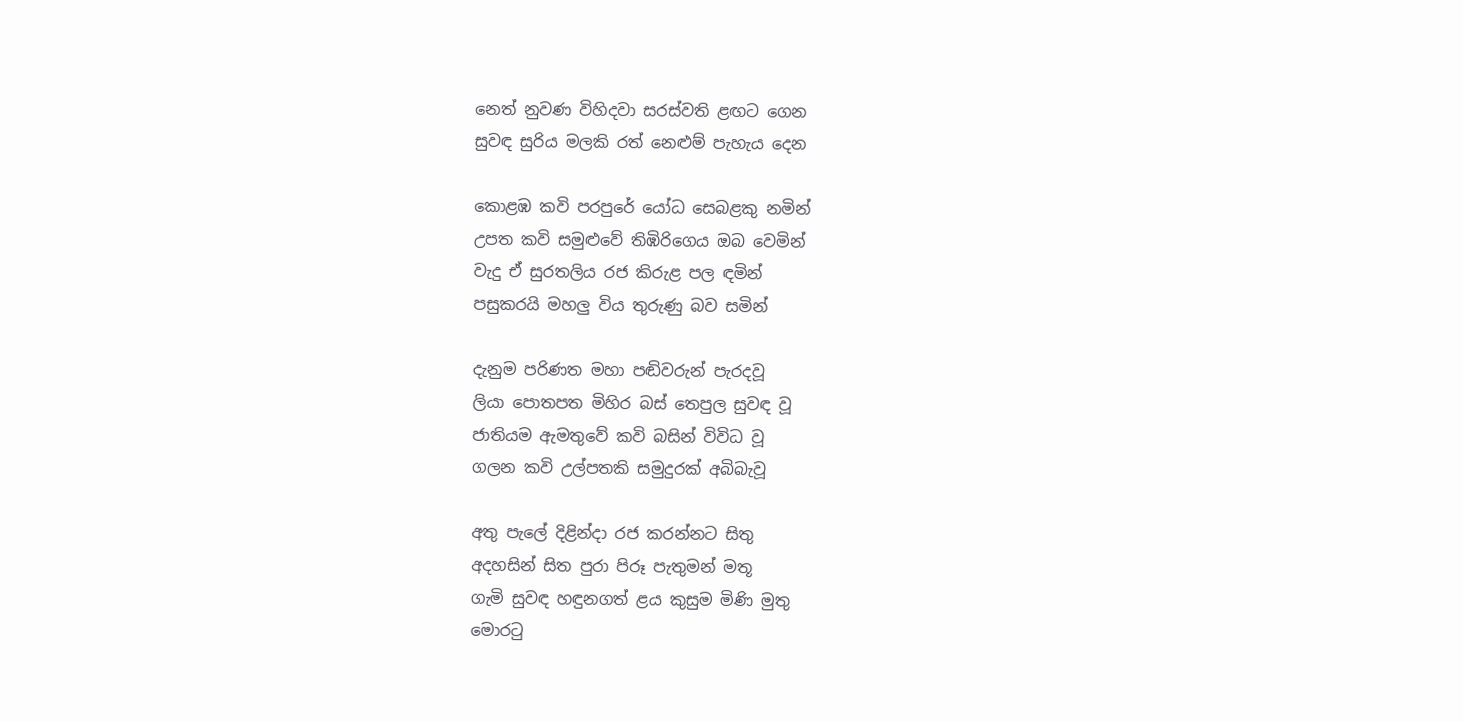නෙත් නුවණ විහිදවා සරස්වති ළඟට ගෙන
සුවඳ සුරිය මලකි රත් නෙළුම් පැහැය දෙන

කොළඹ කවි පරපුරේ යෝධ සෙබළකු නමින්
උපත කවි සමුළුවේ තිඹිරිගෙය ඔබ වෙමින්
වැදු ඒ සුරතලිය රජ කිරුළ පල ඳමින්
පසුකරයි මහලු විය තුරුණු බව සමින්

දැනුම පරිණත මහා පඬිවරුන් පැරදවූ
ලියා පොතපත මිහිර බස් තෙපුල සුවඳ වූ
ජාතියම ඇමතුවේ කවි බසින් විවිධ වූ
ගලන කවි උල්පතකි සමුදුරක් අබිබැවූ

අතු පැලේ දිළින්දා රජ කරන්නට සිතු
අදහසින් සිත පුරා පිරූ පැතුමන් මතූ
ගැමි සුවඳ හඳුනගත් ළය කුසුම මිණි මුතු
මොරටු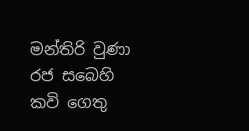මන්තිරි වුණා රජ සබෙහි කවි ගෙතු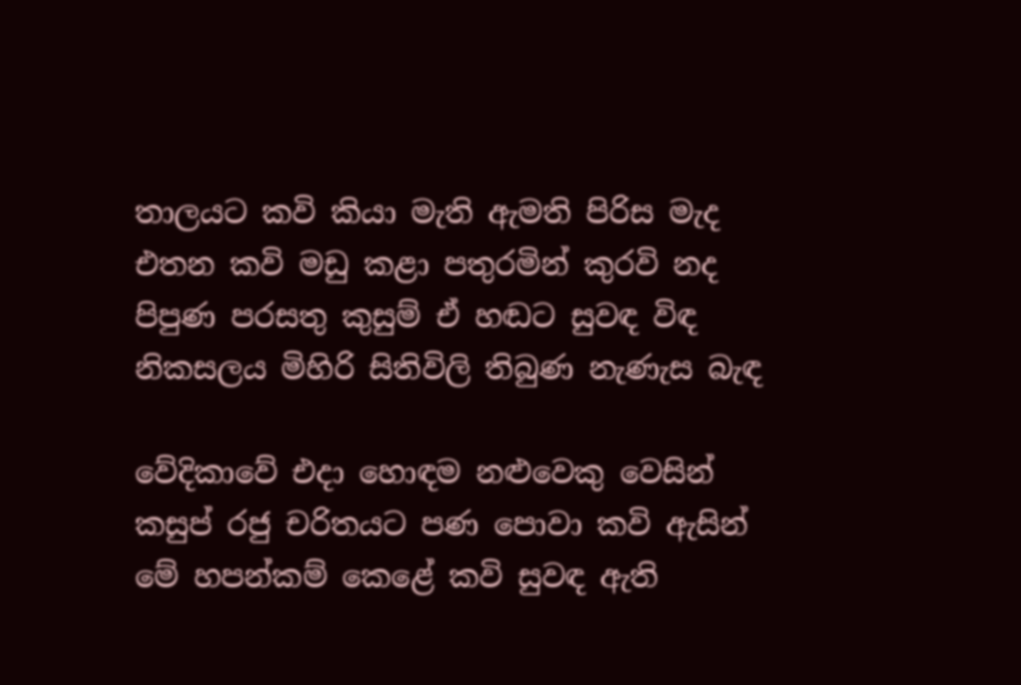තාලයට කවි කියා මැති ඇමති පිරිස මැද
එතන කවි මඩු කළා පතුරමින් කුරවි නද
පිපුණ පරසතු කුසුම් ඒ හඬට සුවඳ විඳ
නිකසලය මිහිරි සිතිවිලි තිබුණ නැණැස බැඳ

වේදිකාවේ එදා හොඳම නළුවෙකු වෙසින්
කසුප් රජු චරිතයට පණ පොවා කවි ඇසින්
මේ හපන්කම් කෙළේ කවි සුවඳ ඇති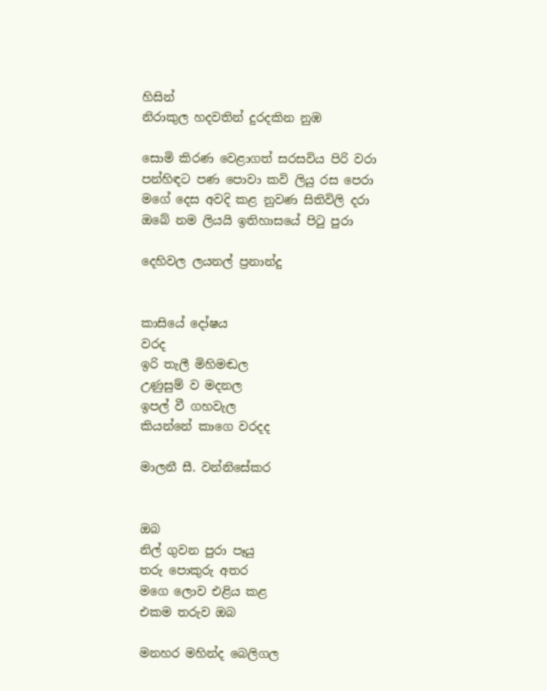හිසින්
නිරාකුල හදවතින් දුරදකින නුඹ

සොමි කිරණ වෙළාගත් සරසවිය පිරි වරා
පන්හිඳට පණ පොවා කවි ලියු රස පෙරා
මගේ දෙස අවදි කළ නුවණ සිතිවිලි දරා
ඔබේ නම ලියයි ඉතිහාසයේ පිටු පුරා

දෙහිවල ලයනල් ප්‍රනාන්දු


කාසියේ දෝෂය
වරද
ඉරි තැලී මිහිමඬල
උණුසුම් ව මදනල
ඉපල් වී ගහවැල
කියන්නේ කාගෙ වරදද

මාලනී සී. වන්නිසේකර


ඔබ
නිල් ගුවන පුරා පෑයු
තරු පොකුරු අතර
මගෙ ලොව එළිය කළ
එකම තරුව ඔබ

මනහර මහින්ද බෙලිගල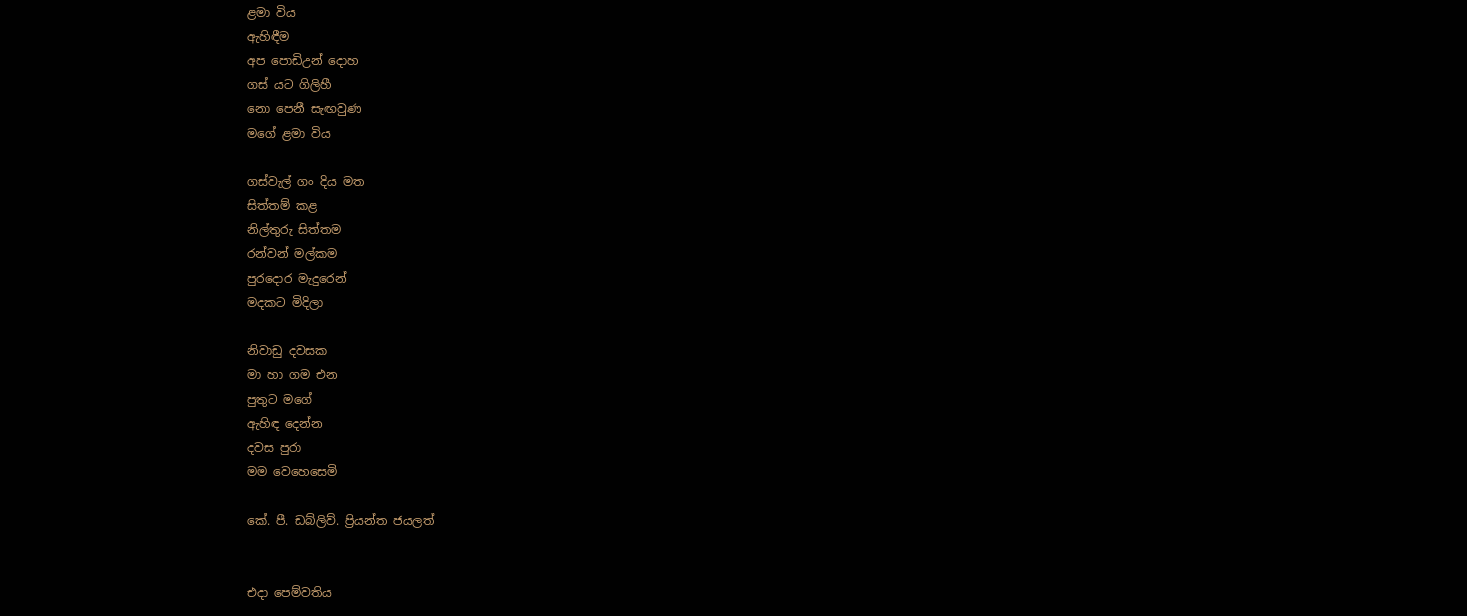ළමා විය
ඇහිඳීම
අප පොඩිඋන් දොහ
ගස් යට ගිලිහී
නො පෙනී සැඟවුණ
මගේ ළමා විය

ගස්වැල් ගං දිය මත
සිත්තම් කළ
නිල්තුරු සිත්තම
රන්වන් මල්කම
පුරදොර මැදුරෙන්
මදකට මිදිලා

නිවාඩු දවසක
මා හා ගම එන
පුතුට මගේ
ඇහිඳ දෙන්න
දවස පුරා
මම වෙහෙසෙමි

කේ. පී. ඩබ්ලිව්. ප්‍රියන්ත ජයලත්


එදා පෙම්වතිය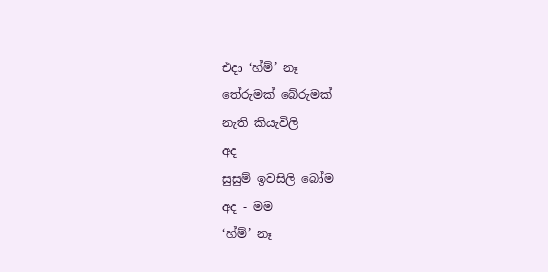එදා ‘හ්ම්’ නෑ
තේරුමක් බේරුමක්
නැති කියැවිලි
අද
සුසුම් ඉවසිලි බෝම
අද - මම
‘හ්ම්’ නෑ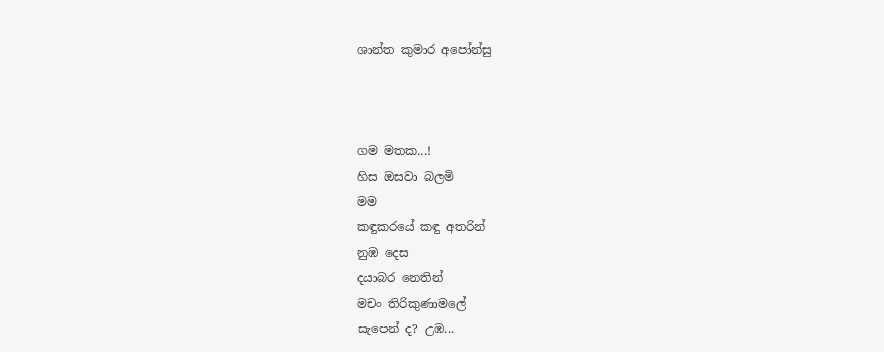ශාන්ත කුමාර අපෝන්සු



ගම මතක...!
හිස ඔසවා බලමි
මම
කඳුකරයේ කඳු අතරින්
නුඹ දෙස
දයාබර නෙතින්
මචං තිරිකුණාමලේ
සැපෙන් ද? උඹ...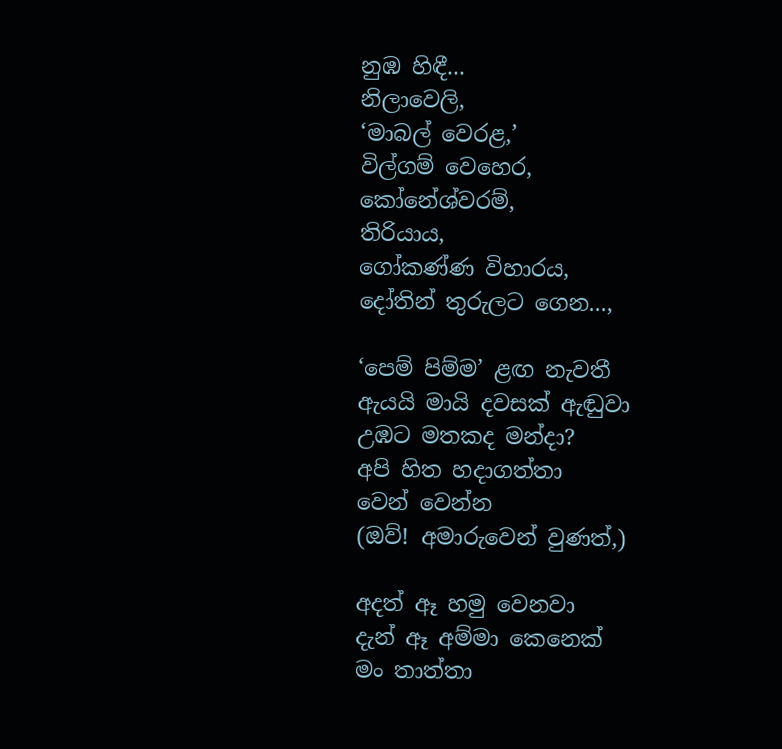නුඹ හිඳී...
නිලාවෙලි,
‘මාබල් වෙරළ,’
විල්ගම් වෙහෙර,
කෝනේශ්වරම්,
තිරියාය,
ගෝකණ්ණ විහාරය,
දෝතින් තුරුලට ගෙන...,

‘පෙම් පිම්ම’ ළඟ නැවතී
ඇයයි මායි දවසක් ඇඬුවා
උඹට මතකද මන්දා?
අපි හිත හදාගත්තා
වෙන් වෙන්න
(ඔව්! අමාරුවෙන් වුණත්,)

අදත් ඈ හමු වෙනවා
දැන් ඈ අම්මා කෙනෙක්
මං තාත්තා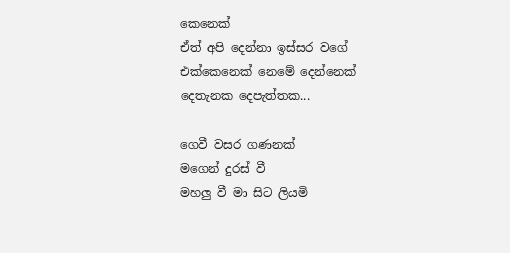කෙනෙක්
ඒත් අපි දෙන්නා ඉස්සර වගේ
එක්කෙනෙක් නෙමේ දෙන්නෙක්
දෙතැනක දෙපැත්තක...

ගෙවී වසර ගණනක්
මගෙන් දුරස් වී
මහලු වී මා සිට ලියමි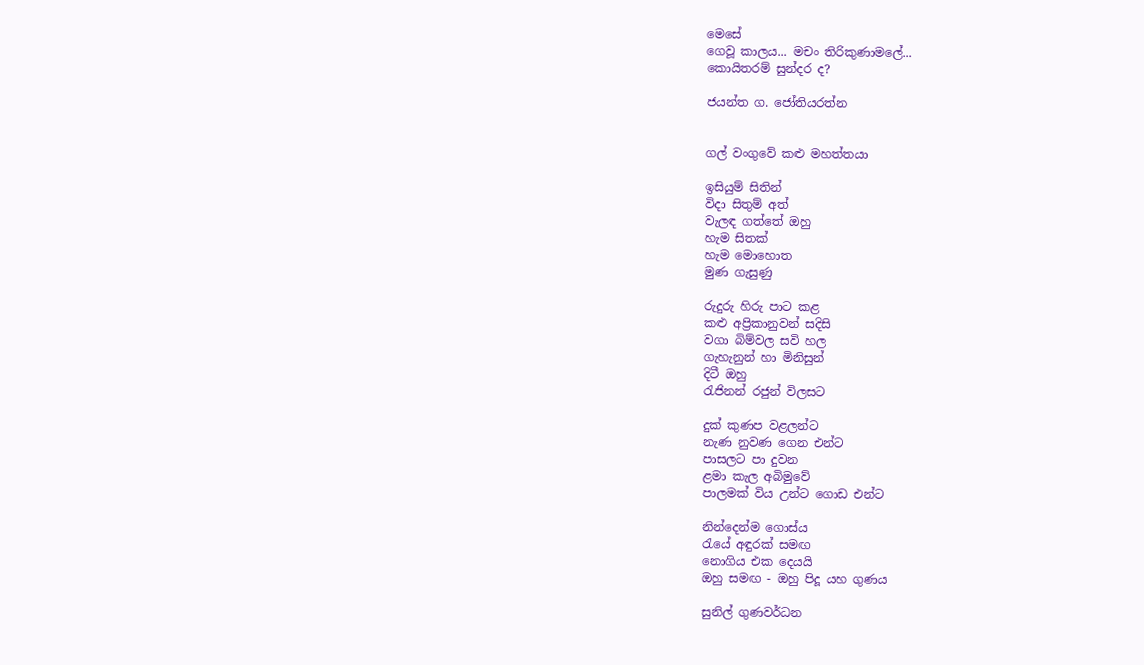මෙසේ
ගෙවූ කාලය... මචං තිරිකුණාමලේ...
කොයිතරම් සුන්දර ද?

ජයන්ත ග. ජෝතියරත්න


ගල් වංගුවේ කළු මහත්තයා

ඉසියුම් සිතින්
විදා සිතුම් අත්
වැලඳ ගත්තේ ඔහු
හැම සිතක්
හැම මොහොත
මුණ ගැසුණු

රුදුරු හිරු පාට කළ
කළු අප්‍රිකානුවන් සදිසි
වගා බිම්වල සවි හල
ගැහැනුන් හා මිනිසුන්
දිටී ඔහු
රැජිනන් රජුන් විලසට

දුක් කුණප වළලන්ට
නැණ නුවණ ගෙන එන්ට
පාසලට පා දුවන
ළමා කැල අබිමුවේ
පාලමක් විය උන්ට ගොඩ එන්ට

නින්දෙන්ම ගොස්ය
රැයේ අඳුරක් සමඟ
නොගිය එක දෙයයි
ඔහු සමඟ - ඔහු පිදූ යහ ගුණය

සුනිල් ගුණවර්ධන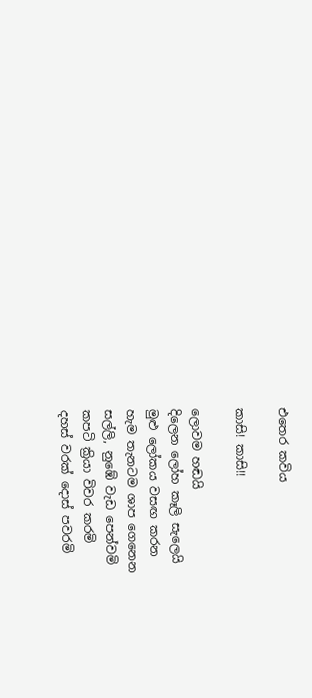එතෙර කවිය

කාසි! කාසි!!

ලොවම හඬයි
දිලෙන ලෝහ කෑලි සැලෙයි
මුළු ලෝකය වසඟ කරන
හැම තැනටම ශාප ගෙනෙන
සල්ලි, නුඹේ වැඩ පෙන්වමි
කපටි ක්‍රියා විවර කරමි
දහස් වරක් දොස් පවරමි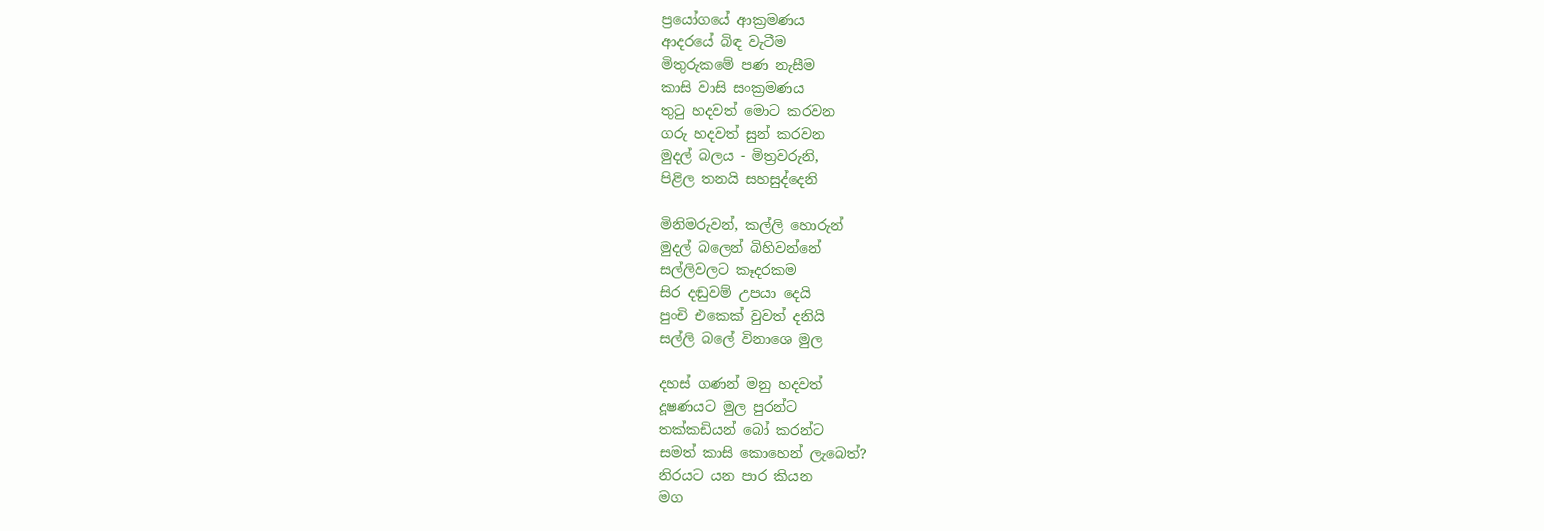ප්‍රයෝගයේ ආක්‍රමණය
ආදරයේ බිඳ වැටීම
මිතුරුකමේ පණ නැසීම
කාසි වාසි සංක්‍රමණය
තුටු හදවත් මොට කරවන
ගරු හදවත් සුන් කරවන
මුදල් බලය - මිත්‍රවරුනි,
පිළිල තනයි සහසුද්දෙනි

මිනිමරුවන්, කල්ලි හොරුන්
මුදල් බලෙන් බිහිවන්නේ
සල්ලිවලට කෑදරකම
සිර දඬුවම් උපයා දෙයි
පුංචි එකෙක් වුවත් දනියි
සල්ලි බලේ විනාශෙ මුල

දහස් ගණන් මනු හදවත්
දූෂණයට මුල පුරන්ට
තක්කඩියන් බෝ කරන්ට
සමත් කාසි කොහෙන් ලැබෙත්?
නිරයට යන පාර කියන
මග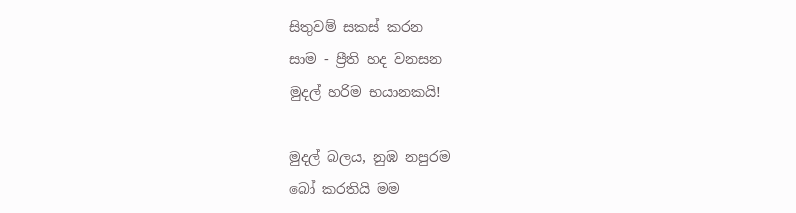සිතුවම් සකස් කරන
සාම - ප්‍රීති හද වනසන
මුදල් හරිම භයානකයි!

මුදල් බලය, නුඹ නපුරම
බෝ කරතියි මම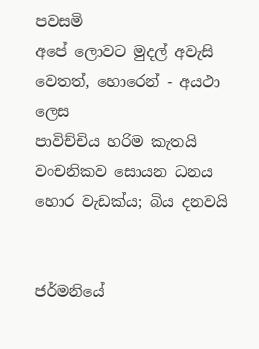පවසමි
අපේ ලොවට මුදල් අවැසි
වෙතත්, හොරෙන් - අයථා ලෙස
පාවිච්චිය හරිම කැතයි
වංචනිකව සොයන ධනය
හොර වැඩක්ය; බිය දනවයි


ජර්මනියේ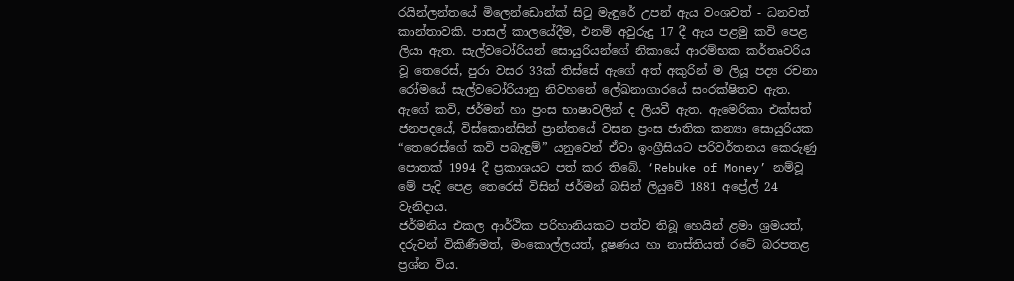රයින්ලන්තයේ මිලෙන්ඩොන්ක් සිටු මැඳුරේ උපන් ඇය වංශවත් - ධනවත් කාන්තාවකි. පාසල් කාලයේදීම, එනම් අවුරුදු 17 දී ඇය පළමු කවි පෙළ ලියා ඇත. සැල්වටෝරියන් සොයුරියන්ගේ නිකායේ ආරම්භක කර්තෘවරිය වූ තෙරෙස්, පුරා වසර 33ක් තිස්සේ ඇගේ අත් අකුරින් ම ලියූ පද්‍ය රචනා රෝමයේ සැල්වටෝරියානු නිවහනේ ලේඛනාගාරයේ සංරක්ෂිතව ඇත.
ඇගේ කවි, ජර්මන් හා ප්‍රංස භාෂාවලින් ද ලියවී ඇත. ඇමෙරිකා එක්සත් ජනපදයේ, විස්කොන්සින් ප්‍රාන්තයේ වසන ප්‍රංස ජාතික කන්‍යා සොයුරියක “තෙරෙස්ගේ කවි පබැඳුම්” යනුවෙන් ඒවා ඉංග්‍රීසියට පරිවර්තනය කෙරුණු පොතක් 1994 දී ප්‍රකාශයට පත් කර තිබේ. ‘Rebuke of Money’ නම්වූ මේ පැදි පෙළ තෙරෙස් විසින් ජර්මන් බසින් ලියුවේ 1881 අප්‍රේල් 24 වැනිදාය.
ජර්මනිය එකල ආර්ථික පරිහානියකට පත්ව තිබූ හෙයින් ළමා ශ්‍රමයත්, දරුවන් විකිණීමත්, මංකොල්ලයත්, දූෂණය හා නාස්තියත් රටේ බරපතළ ප්‍රශ්න විය.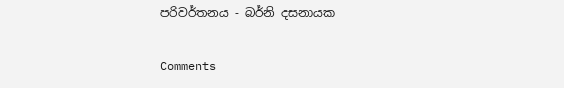පරිවර්තනය - බර්නි දසනායක

Comments